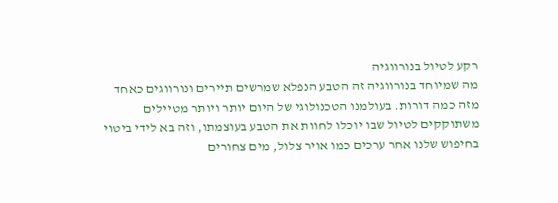רקע לטיול בנורווגיה
מה שמיוחד בנורווגיה זה הטבע הנפלא שמרשים תיירים ונורווגים כאחד מזה כמה דורות. בעולמנו הטכנולוגי של היום יותר ויותר מטיילים משתוקקים לטיול שבו יוכלו לחוות את הטבע בעוצמתו, וזה בא לידי ביטוי בחיפוש שלנו אחר ערכים כמו אויר צלול, מים צחורים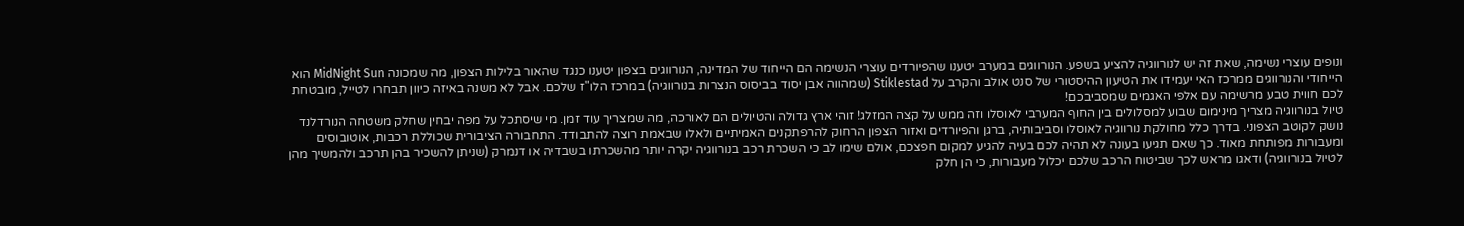ונופים עוצרי נשימה, שאת זה יש לנורווגיה להציע בשפע. הנורווגים במערב יטענו שהפיורדים עוצרי הנשימה הם הייחוד של המדינה, הנורווגים בצפון יטענו כנגד שהאור בלילות הצפון, מה שמכונה MidNight Sun הוא הייחודי והנורווגים ממרכז האי יעמידו את הטיעון ההיסטורי של סנט אולב והקרב על Stiklestad (שמהווה אבן יסוד בביסוס הנצרות בנורווגיה) במרכז הלו"ז שלכם. אבל לא משנה באיזה כיוון תבחרו לטייל, מובטחת לכם חווית טבע מרשימה עם אלפי האגמים שמסביבכם!
טיול בנורווגיה מצריך מינימום שבוע למסלולים בין החוף המערבי לאוסלו וזה ממש על קצה המזלג! זוהי ארץ גדולה והטיולים הם לאורכה, מה שמצריך עוד זמן. מי שיסתכל על מפה יבחין שחלק משטחה הנורדלנד נושק לקוטב הצפוני. בדרך כלל מחולקת נורווגיה לאוסלו וסביבותיה, ברגן והפיורדים ואזור הצפון הרחוק להרפתקנים האמיתיים ולאלו שבאמת רוצה להתבודד. התחבורה הציבורית שכוללת רכבות, אוטובוסים ומעבורות מפותחת מאוד. כך שאם תגיעו בעונה לא תהיה לכם בעיה להגיע למקום חפצכם, אולם שימו לב כי השכרת רכב בנורווגיה יקרה יותר מהשכרתו בשבדיה או דנמרק (שניתן להשכיר בהן תרכב ולהמשיך מהן לטיול בנורווגיה) ודאגו מראש לכך שביטוח הרכב שלכם יכלול מעבורות, כי הן חלק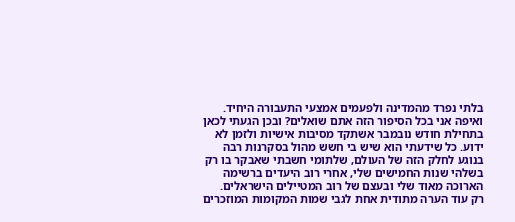בלתי נפרד מהמדינה ולפעמים אמצעי התעבורה היחיד.
ואיפה אני בכל הסיפור הזה אתם שואלים? ובכן הגעתי לכאן בתחילת חודש נובמבר אשתקד מסיבות אישיות ולזמן לא ידוע. כל שידעתי הוא שיש בי חשש מהול בסקרנות רבה בנוגע לחלק הזה של העולם, שלתומי חשבתי שאבקר בו רק בשלהי שנות החמישים שלי, אחרי רוב היעדים ברשימה הארוכה מאוד שלי ובעצם של רוב המטיילים הישראלים.
רק עוד הערה מתודית אחת לגבי שמות המקומות המוזכרים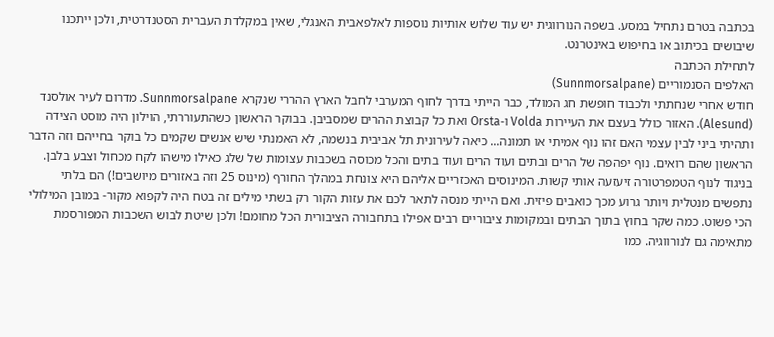בכתבה בטרם נתחיל במסע. בשפה הנורווגית יש עוד שלוש אותיות נוספות לאלפאבית האנגלי, שאין במקלדת העברית הסטנדרטית, ולכן ייתכנו שיבושים בכיתוב או בחיפוש באינטרנט.
לתחילת הכתבה
האלפים הסנמוריים (Sunnmorsalpane)
חודש אחרי שנחתתי ולכבוד חופשת חג המולד, כבר הייתי בדרך לחוף המערבי לחבל הארץ ההררי שנקרא Sunnmorsalpane. מדרום לעיר אולסנד (Alesund). האזור כולל בעצם את העיירות Volda ו-Orsta ואת כל קבוצת ההרים שמסביבן. בבוקר הראשון כשהתעוררתי, הוילון היה מוסט הצידה ותהיתי ביני לבין עצמי האם זהו נוף אמיתי או תמונה... כיאה לעירונית תל אביבית בנשמה, לא האמנתי שיש אנשים שקמים כל בוקר בחייהם וזה הדבר הראשון שהם רואים. נוף יפהפה של הרים ובתים ועוד הרים ועוד בתים והכל מכוסה בשכבות עצומות של שלג כאילו מישהו לקח מכחול וצבע בלבן.
בניגוד לנוף הטמפרטורה זיעזעה אותי קשות. המינוסים האכזריים אליהם היא צונחת במהלך החורף (מינוס 25 וזה באזורים מיושבים!) הם בלתי נתפשים מנטלית ויותר גרוע מכך כואבים פיזית. ואם הייתי מנסה לתאר לכם את עזות הקור רק בשתי מילים זה בטח היה לקפוא מקור- במובן המילולי הכי פשוט. כמה שקר בחוץ בתוך הבתים ובמקומות ציבוריים רבים אפילו בתחבורה הציבורית הכל מחומם! ולכן שיטת לבוש השכבות המפורסמת מתאימה גם לנורווגיה. כמו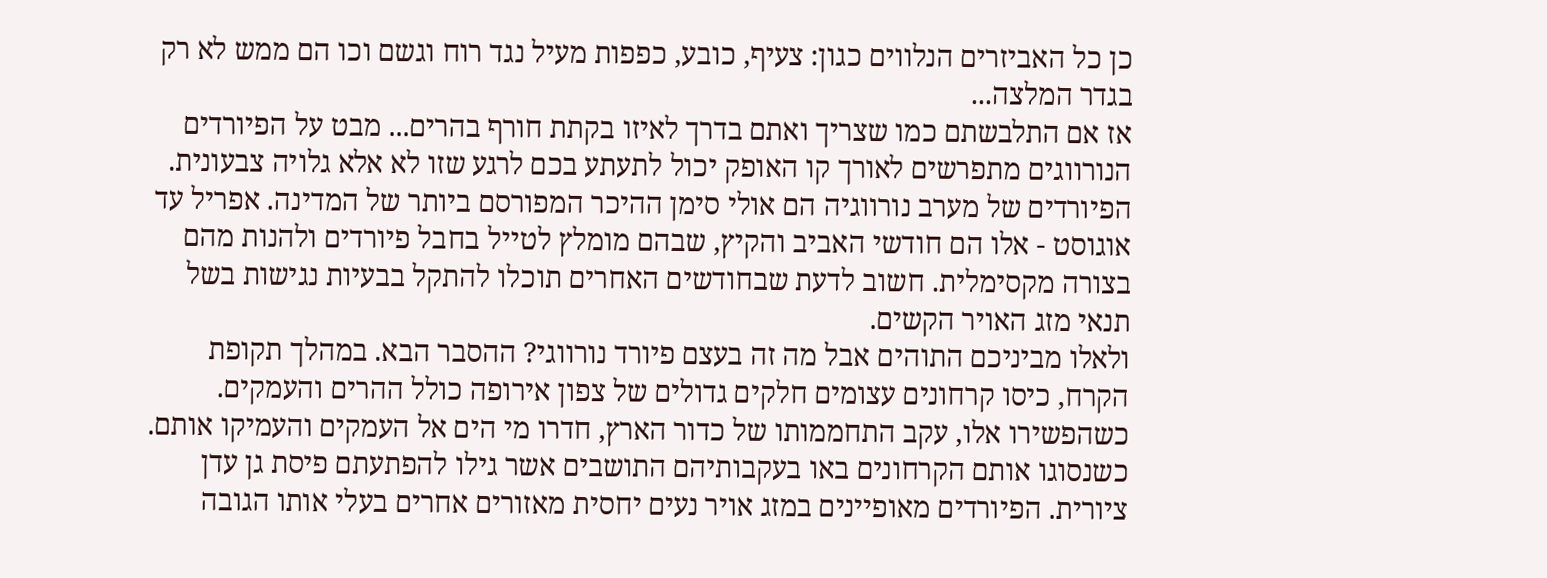כן כל האביזרים הנלווים כגון: צעיף, כובע, כפפות מעיל נגד רוח וגשם וכו הם ממש לא רק בגדר המלצה...
אז אם התלבשתם כמו שצריך ואתם בדרך לאיזו בקתת חורף בהרים... מבט על הפיורדים הנורווגים מתפרשים לאורך קו האופק יכול לתעתע בכם לרגע שזו לא אלא גלויה צבעונית. הפיורדים של מערב נורווגיה הם אולי סימן ההיכר המפורסם ביותר של המדינה. אפריל עד אוגוסט - אלו הם חודשי האביב והקיץ, שבהם מומלץ לטייל בחבל פיורדים ולהנות מהם בצורה מקסימלית. חשוב לדעת שבחודשים האחרים תוכלו להתקל בבעיות נגישות בשל תנאי מזג האויר הקשים.
ולאלו מביניכם התוהים אבל מה זה בעצם פיורד נורווגי? ההסבר הבא. במהלך תקופת הקרח, כיסו קרחונים עצומים חלקים גדולים של צפון אירופה כולל ההרים והעמקים. כשהפשירו אלו, עקב התחממותו של כדור הארץ, חדרו מי הים אל העמקים והעמיקו אותם. כשנסוגו אותם הקרחונים באו בעקבותיהם התושבים אשר גילו להפתעתם פיסת גן עדן ציורית. הפיורדים מאופיינים במזג אויר נעים יחסית מאזורים אחרים בעלי אותו הגובה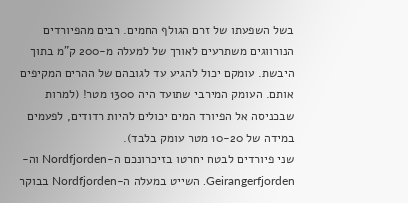בשל השפעתו של זרם הגולף החמים. רבים מהפיורדים הנורווגים משתרעים לאורך של למעלה מ-200 ק"מ בתוך היבשת. עומקם יכול להגיע עד לגובהם של ההרים המקיפים אותם. העומק המירבי שתועד היה 1300 מטר! (למרות שבכניסה אל הפיורד המים יכולים להיות רדודים, לפעמים במידה של 10-20 מטר עומק בלבד).
שני פיורדים לבטח יחרטו בזיכרונכם ה-Nordfjorden וה- Geirangerfjorden. השייט במעלה ה-Nordfjorden בבוקר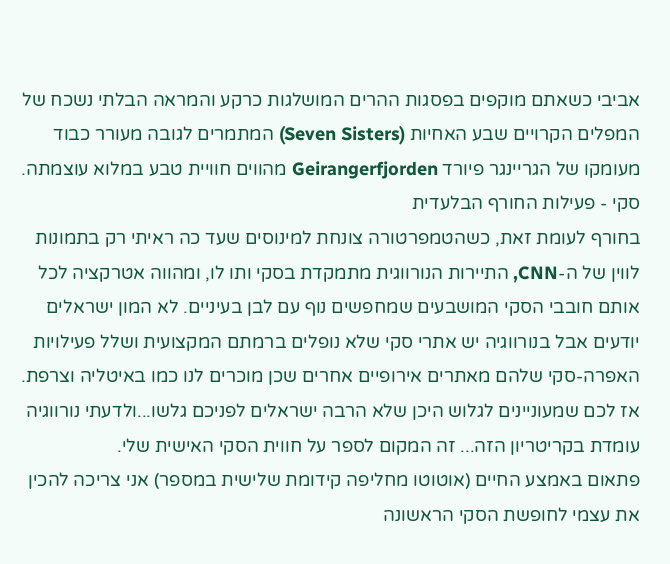אביבי כשאתם מוקפים בפסגות ההרים המושלגות כרקע והמראה הבלתי נשכח של המפלים הקרויים שבע האחיות (Seven Sisters) המתמרים לגובה מעורר כבוד מעומקו של הגריינגר פיורד Geirangerfjorden מהווים חוויית טבע במלוא עוצמתה.
סקי - פעילות החורף הבלעדית
בחורף לעומת זאת, כשהטמפרטורה צונחת למינוסים שעד כה ראיתי רק בתמונות לווין של ה-CNN, התיירות הנורווגית מתמקדת בסקי ותו לו, ומהווה אטרקציה לכל אותם חובבי הסקי המושבעים שמחפשים נוף עם לבן בעיניים. לא המון ישראלים יודעים אבל בנורווגיה יש אתרי סקי שלא נופלים ברמתם המקצועית ושלל פעילויות האפרה-סקי שלהם מאתרים אירופיים אחרים שכן מוכרים לנו כמו באיטליה וצרפת. אז לכם שמעוניינים לגלוש היכן שלא הרבה ישראלים לפניכם גלשו...ולדעתי נורווגיה עומדת בקריטריון הזה... זה המקום לספר על חווית הסקי האישית שלי.
פתאום באמצע החיים (אוטוטו מחליפה קידומת שלישית במספר) אני צריכה להכין את עצמי לחופשת הסקי הראשונה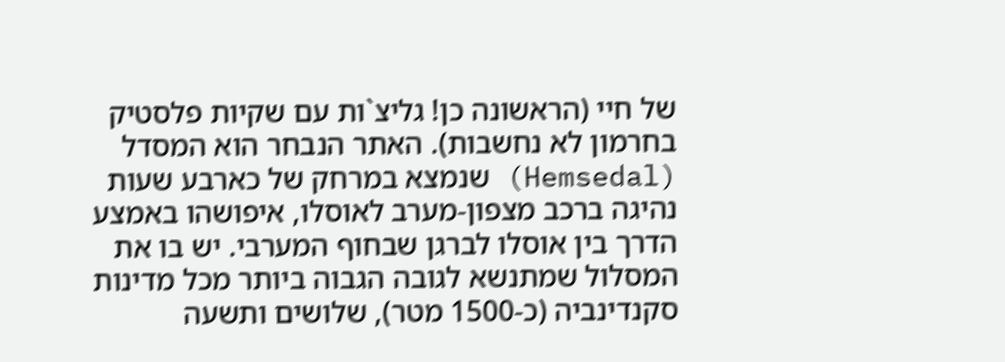של חיי (הראשונה כן! גליצ`ות עם שקיות פלסטיק בחרמון לא נחשבות). האתר הנבחר הוא המסדל (Hemsedal) שנמצא במרחק של כארבע שעות נהיגה ברכב מצפון-מערב לאוסלו, איפושהו באמצע הדרך בין אוסלו לברגן שבחוף המערבי. יש בו את המסלול שמתנשא לגובה הגבוה ביותר מכל מדינות סקנדינביה (כ-1500 מטר), שלושים ותשעה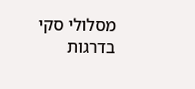מסלולי סקי בדרגות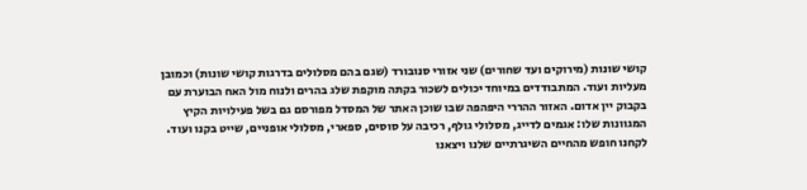קושי שונות (מירוקים ועד שחורים) שני אזורי סנובורד (שגם בהם מסלולים בדרגות קושי שונות) וכמובן מעליות ועוד. המתבודדים במיוחד יכולים לשכור בקתה מוקפת שלג בהרים ולנוח מול האח הבוערת עם בקבוק יין אדום. האזור ההררי היפהפה שבו שוכן האתר של המסדל מפורסם גם בשל פעילויות הקיץ המגוונות שלו: אגמים לדייג, מסלולי גולף, רכיבה על סוסים, ספארי, מסלולי אופניים, שייט בקנו ועוד.
לקחנו חופש מהחיים השיגרתיים שלנו ויצאנו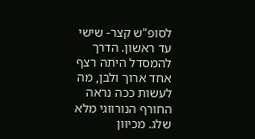לסופ"ש קצר- שישי עד ראשון. הדרך להמסדל היתה רצף אחד ארוך ולבן, מה לעשות ככה נראה החורף הנורווגי מלא שלג. מכיוון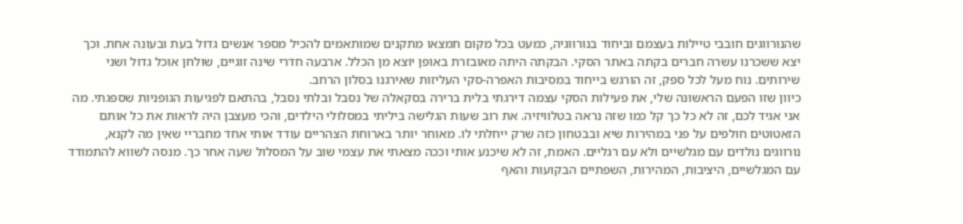שהנורווגים חובבי טיילות בעצמם וביחוד בנורווגיה, כמעט בכל מקום תמצאו מתקנים שמותאמים להכיל מספר אנשים גדול בעת ובעונה אחת. וכך יצא ששכרנו עשרה חברים בקתה באתר הסקי. הבקתה היתה מאובזרת באופן יוצא מן הכלל. ארבעה חדרי שינה זוגיים, שולחן אוכל גדול ושני שירותים. נוח מעל לכל ספק, זה הורגש בייחוד במסיבות האפרה-סקי העליזות שאירגנו בסלון הרחב.
כיוון שזו הפעם הראשונה שלי, את פעילות הסקי עצמה דירגתי בלית ברירה בסקאלה של נסבל ובלתי נסבל, בהתאם לפגיעות הגופניות שספגתי. מה אני אגיד לכם, זה לא כל כך קל כמו שזה נראה בטלוויזיה. את רוב שעות הגלישה ביליתי במסלולי הילדים, והכי מעצבן היה לראות את כל אותם הזאטוטים חולפים על פני במהירות שיא ובבטחון כזה שרק ייחלתי לו. מאוחר יותר בארוחת הצהריים עודד אותי אחד מחבריי שאין מה לקנא, נורווגים נולדים עם מגלשיים ולא עם רגליים. האמת, זה לא שיכנע אותי וככה מצאתי את עצמי שוב על המסלול שעה אחר כך. מנסה לשווא להתמודד עם המגלשיים, היציבות, המהירות, השפתיים הבקועות והאף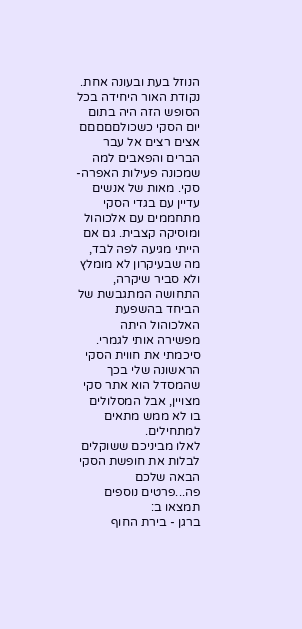הנוזל בעת ובעונה אחת.
נקודת האור היחידה בכל הסופש הזה היה בתום יום הסקי כשכולםםםםם אצים רצים אל עבר הברים והפאבים למה שמכונה פעילות האפרה-סקי. מאות של אנשים עדיין עם בגדי הסקי מתחממים עם אלכוהול ומוסיקה קצבית. גם אם הייתי מגיעה לפה לבד, מה שבעיקרון לא מומלץ ולא סביר שיקרה, התחושה המתגבשת של הביחד בהשפעת האלכוהול היתה מפשירה אותי לגמרי. סיכמתי את חווית הסקי הראשונה שלי בכך שהמסדל הוא אתר סקי מצויין, אבל המסלולים בו לא ממש מתאים למתחילים.
לאלו מביניכם ששוקלים לבלות את חופשת הסקי הבאה שלכם פה...פרטים נוספים תמצאו ב:
ברגן - בירת החוף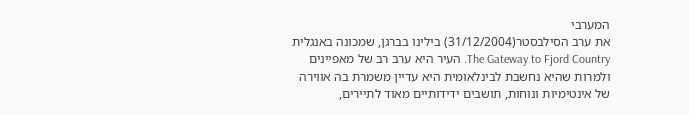המערבי
את ערב הסילבסטר(31/12/2004) בילינו בברגן, שמכונה באנגלית The Gateway to Fjord Country. העיר היא ערב רב של מאפיינים ולמרות שהיא נחשבת לבינלאומית היא עדיין משמרת בה אווירה של אינטימיות ונוחות, תושבים ידידותיים מאוד לתיירים,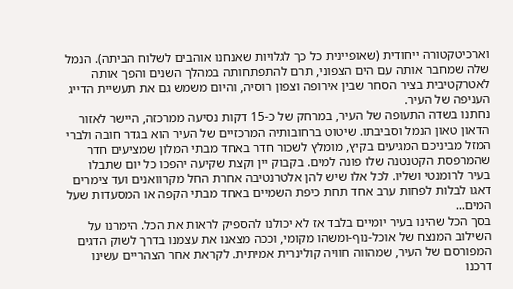וארכיטקטורה ייחודית (שאופיינית כל כך לגלויות שאנחנו אוהבים לשלוח הביתה). הנמל שלה שמחבר אותה עם הים הצפוני, תרם להתפתחותה במהלך השנים והפך אותה לאטרקטיבית בציר הסחר שבין אירופה וצפון רוסיה, והיום משמש גם את תעשיית הדייג העניפה של העיר.
נחתנו בשדה התעופה של העיר, במרחק של כ-15 דקות נסיעה ממרכזה, היישר לאזור הדאון טאון הנמל וסביבתו. שיטוט ברחובותיה המרכזיים של העיר הוא בגדר חובה ולברי המזל מביניכם המגיעים בקיץ, מומלץ לשכור חדר באחד מבתי המלון שמציעים חדר שהמרפסת הקטנטנה שלו פונה למים. בקבוק יין וקצת שקיעה יהפכו כל יום שתבלו בעיר לרומנטי ושליו. לכל אלו שיש להן אלטרנטיבה אחרת החל מקרוואנים ועד צימרים דאגו לבלות לפחות ערב אחד תחת כיפת השמיים באחד מבתי הקפה או המסעדות שעל המים...
בסך הכל שהינו בעיר יומיים בלבד אז לא יכולנו להספיק לראות את הכל. הימרנו על השילוב המנצח של אוכל-נוף-ומשהו מקומי, וככה מצאנו את עצמנו בדרך לשוק הדגים המפורסם של העיר, שמהווה חוויה קולינרית אמיתית. לקראת אחר הצהריים עשינו דרכנו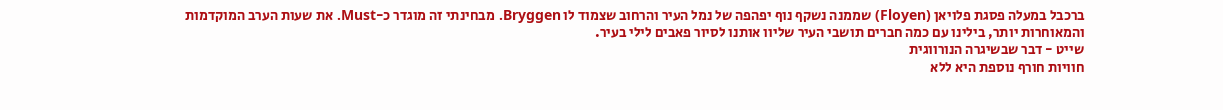ברכבל במעלה פסגת פלויאן (Floyen) שממנה נשקף נוף יפהפה של נמל העיר והרחוב שצמוד לו Bryggen. מבחינתי זה מוגדר כ-Must. את שעות הערב המוקדמות והמאוחרות יותר, בילינו עם כמה חברים תושבי העיר שליוו אותנו לסיור פאבים לילי בעיר.
שייט - דבר שבשיגרה הנורווגית
חוויות חורף נוספת היא ללא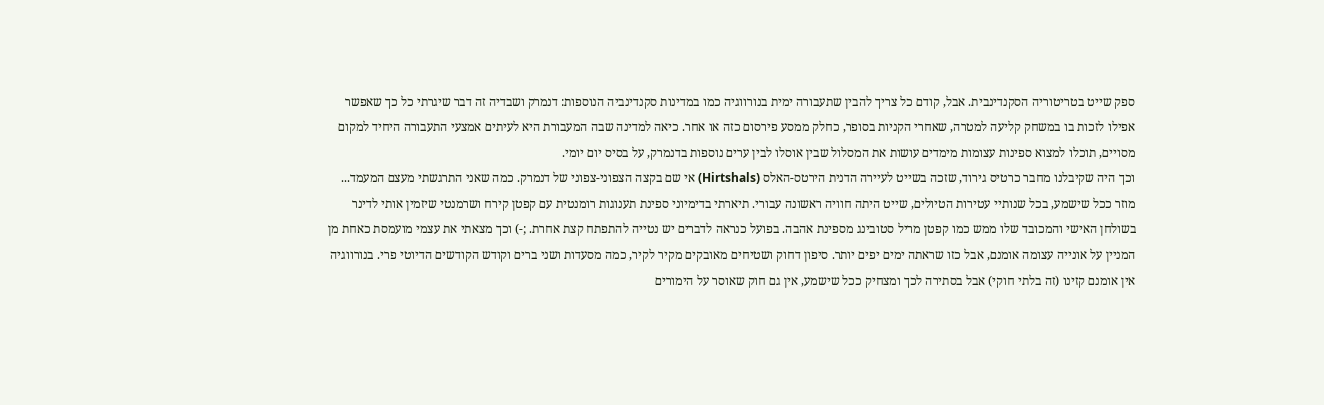ספק שייט בטריטוריה הסקנדינבית. אבל, קודם כל צריך להבין שתעבורה ימית בנורווגיה כמו במדינות סקנדינביה הנוספות: דנמרק ושבדיה זה דבר שיגרתי כל כך שאפשר אפילו לזכות בו במשחק קליעה למטרה, שאחרי הקניות בסופר, כחלק ממסע פירסום כזה או אחר. כיאה למדינה שבה המעבורת היא לעיתים אמצעי התעבורה היחיד למקום מסויים, תוכלו למצוא ספינות עצומות מימדים עושות את המסלול שבין אוסלו לבין ערים נוספות בדנמרק, על בסיס יום יומי.
וכך היה שקיבלנו מחבר כרטיס גירוד, שזכה בשייט לעיירה הדנית הירטס-האלס (Hirtshals) אי שם בקצה הצפוני-צפוני של דנמרק. כמה שאני התרגשתי מעצם המעמד... מוזר ככל שישמע, בכל שנותיי עטירות הטיולים, שייט היתה חוויה ראשונה עבורי. תיארתי בדימיוני ספינת תענוגות רומנטית עם קפטן קירח ושרמנטי שיזמין אותי לדינר בשולחן האישי והמכובד שלו ממש כמו קפטן מריל סטובינג מספינת אהבה. בפועל כנראה לדברים יש נטייה להתפתח קצת אחרת. ;-) וכך מצאתי את עצמי מועמסת כאחת מן המניין על אונייה עצומה אומנם, אבל כזו שראתה ימים יפים יותר. סיפון דחוק ושטיחים מאובקים מקיר לקיר, כמה מסעדות ושני ברים וקודש הקודשים הדיוטי פרי. בנורווגיה אין אומנם קזינו (זה בלתי חוקי) אבל בסתירה לכך ומצחיק ככל שישמע, אין גם חוק שאוסר על הימורים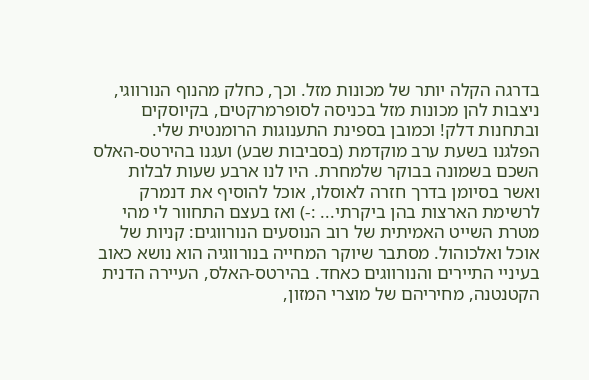בדרגה הקלה יותר של מכונות מזל. וכך, כחלק מהנוף הנורווגי, ניצבות להן מכונות מזל בכניסה לסופרמרקטים, בקיוסקים ובתחנות דלק! וכמובן בספינת התענוגות הרומנטית שלי.
הפלגנו בשעת ערב מוקדמת (בסביבות שבע) ועגנו בהירטס-האלס השכם בשמונה בבוקר שלמחרת. היו לנו ארבע שעות לבלות ואשר בסיומן בדרך חזרה לאוסלו, אוכל להוסיף את דנמרק לרשימת הארצות בהן ביקרתי... :-) ואז בעצם התחוור לי מהי מטרת השייט האמיתית של רוב הנוסעים הנורווגים: קניות של אוכל ואלכוהול. מסתבר שיוקר המחייה בנורווגיה הוא נושא כאוב בעיניי התיירים והנורווגים כאחד. בהירטס-האלס, העיירה הדנית הקטנטנה, מחיריהם של מוצרי המזון,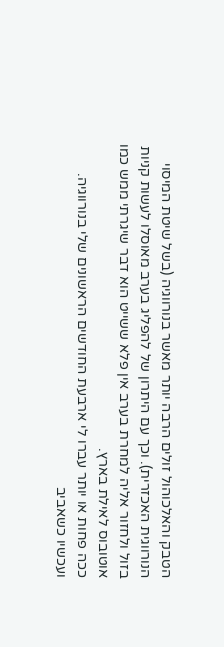הטבק והאלכוהול זולים הרבה יותר מאשר בנורווגיה (בשל שיטת המיסוי הנורווגית האכזרית). וכך עם היתרון של להפליג בערב מאוסלו לעשות קניות בזול ולחזור אליה למחרת בערב אין פלא ששייט הוא דבר שיגרתי ממש כמו אוטובוס לאילת בארץ.
ככה פחות או יותר עברו לי ארבעת החודשים הראשונים שלי בנורווגיה. ועכשיו כשאביב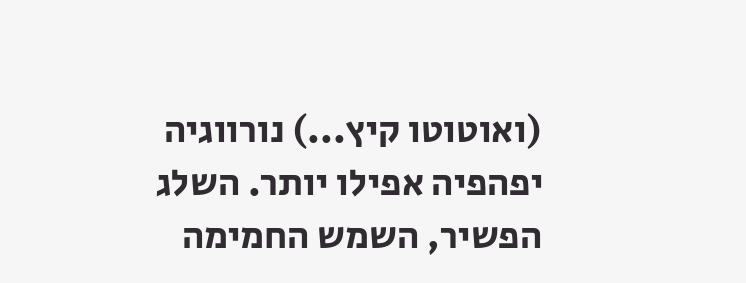(ואוטוטו קיץ...) נורווגיה יפהפיה אפילו יותר. השלג הפשיר, השמש החמימה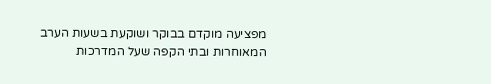מפציעה מוקדם בבוקר ושוקעת בשעות הערב המאוחרות ובתי הקפה שעל המדרכות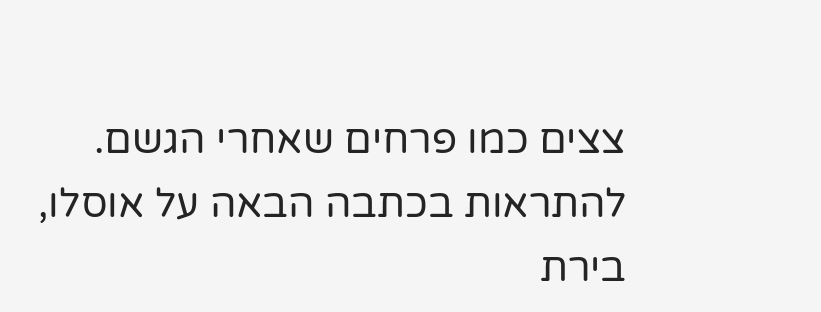צצים כמו פרחים שאחרי הגשם.
להתראות בכתבה הבאה על אוסלו, בירת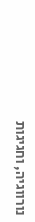נורווגיה, וחגיגות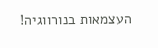העצמאות בנורווגיה!